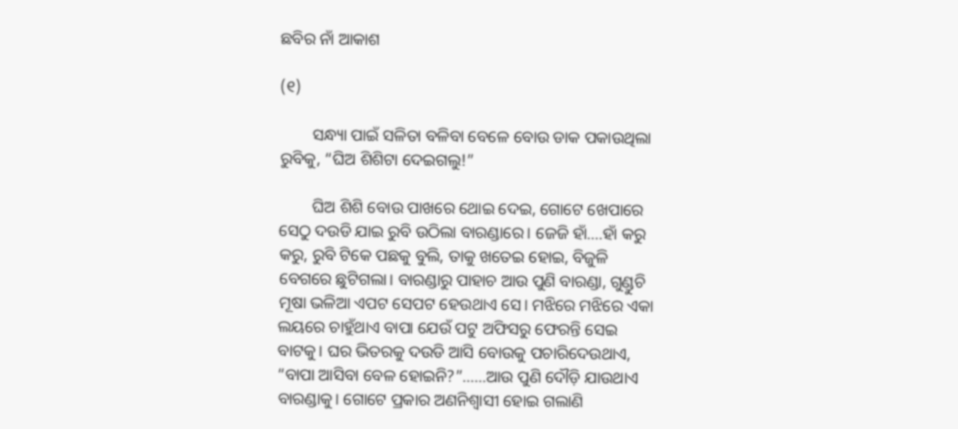ଛବିର ନାଁ ଆକାଶ

(୧)

        ସନ୍ଧ୍ୟା ପାଇଁ ସଳିତା ବଳିବା ବେଳେ ବୋଉ ଡାକ ପକାଉଥିଲା ରୁବିକୁ, “ଘିଅ ଶିଶିଟା ଦେଇଗଲୁ!”

        ଘିଅ ଶିଶି ବୋଉ ପାଖରେ ଥୋଇ ଦେଇ, ଗୋଟେ ଖେପାରେ ସେଠୁ ଦଉଡି ଯାଇ ରୁବି ଉଠିଲା ବାରଣ୍ଡାରେ। ଜେଜି ହାଁ….ହାଁ କରୁ କରୁ, ରୁବି ଟିକେ ପଛକୁ ବୁଲି, ତାକୁ ଖତେଇ ହୋଇ, ବିଜୁଳି ବେଗରେ ଛୁଟିଗଲା। ବାରଣ୍ଡାରୁ ପାହାଚ ଆଉ ପୁଣି ବାରଣ୍ଡା, ଗୁଣ୍ଡୁଚି ମୂଷା ଭଳିଆ ଏପଟ ସେପଟ ହେଉଥାଏ ସେ। ମଝିରେ ମଝିରେ ଏକା ଲୟରେ ଚାହୁଁଥାଏ ବାପା ଯେଉଁ ପଟୁ ଅଫିସରୁ ଫେରନ୍ତି ସେଇ ବାଟକୁ। ଘର ଭିତରକୁ ଦଉଡି ଆସି ବୋଉକୁ ପଚାରିଦେଉଥାଏ, “ବାପା ଆସିବା ବେଳ ହୋଇନି?”……ଆଉ ପୁଣି ଦୌଡ଼ି ଯାଉଥାଏ ବାରଣ୍ଡାକୁ। ଗୋଟେ ପ୍ରକାର ଅଣନିଶ୍ବାସୀ ହୋଇ ଗଲାଣି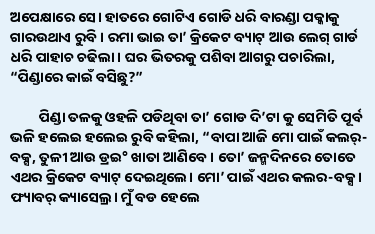ଅପେକ୍ଷାରେ ସେ। ହାତରେ ଗୋଟିଏ ଗୋଡି ଧରି ବାରଣ୍ଡା ପକ୍କାକୁ ଗାରଉଥାଏ ରୁବି। ରମା ଭାଇ ତା’ କ୍ରିକେଟ ବ୍ୟାଟ୍ ଆଉ ଲେଗ୍ ଗାର୍ଡ ଧରି ପାହାଚ ଚଢିଲା। ଘର ଭିତରକୁ ପଶିବା ଆଗରୁ ପଚାରିଲା, “ପିଣ୍ଡାରେ କାଇଁ ବସିଛୁ?”

         ପିଣ୍ଡା ତଳକୁ ଓହଳି ପଡିଥିବା ତା’ ଗୋଡ ଦି’ଟା କୁ ସେମିତି ପୂର୍ବ ଭଳି ହଲେଇ ହଲେଇ ରୁବି କହିଲା, “ବାପା ଆଜି ମୋ ପାଇଁ କଲର୍-ବକ୍ସ, ତୁଳୀ ଆଉ ଡ୍ରଇ° ଖାତା ଆଣିବେ। ତୋ’ ଜନ୍ମଦିନରେ ତୋତେ ଏଥର କ୍ରିକେଟ ବ୍ୟାଟ୍ ଦେଇଥିଲେ। ମୋ’ ପାଇଁ ଏଥର କଲର-ବକ୍ସ। ଫ୍ୟାବର୍ କ୍ୟାସେଲ୍ର। ମୁଁ ବଡ ହେଲେ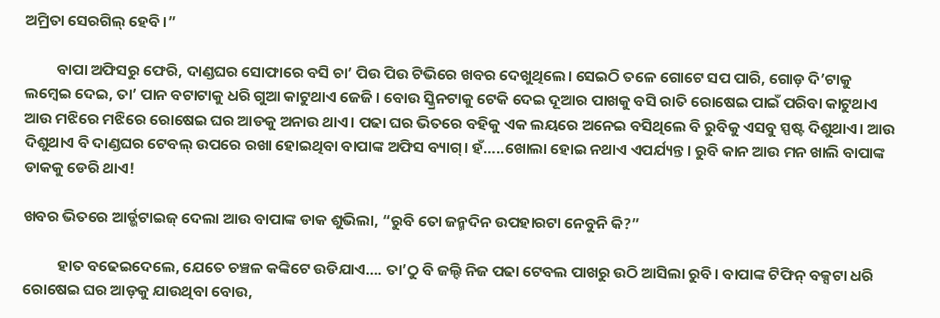ଅମ୍ରିତା ସେରଗିଲ୍ ହେବି।”

         ବାପା ଅଫିସରୁ ଫେରି, ଦାଣ୍ଡଘର ସୋଫାରେ ବସି ଚା’ ପିଉ ପିଉ ଟିଭିରେ ଖବର ଦେଖୁଥିଲେ। ସେଇଠି ତଳେ ଗୋଟେ ସପ ପାରି, ଗୋଡ଼ ଦି’ଟାକୁ ଲମ୍ବେଇ ଦେଇ, ତା’ ପାନ ବଟାଟାକୁ ଧରି ଗୁଆ କାଟୁଥାଏ ଜେଜି। ବୋଉ ସ୍କ୍ରିନଟାକୁ ଟେକି ଦେଇ ଦୂଆର ପାଖକୁ ବସି ରାତି ରୋଷେଇ ପାଇଁ ପରିବା କାଟୁଥାଏ ଆଉ ମଝିରେ ମଝିରେ ରୋଷେଇ ଘର ଆଡକୁ ଅନାଉ ଥାଏ। ପଢା ଘର ଭିତରେ ବହିକୁ ଏକ ଲୟରେ ଅନେଇ ବସିଥିଲେ ବି ରୁବିକୁ ଏସବୁ ସ୍ପଷ୍ଟ ଦିଶୁଥାଏ। ଆଉ ଦିଶୁଥାଏ ବି ଦାଣ୍ଡଘର ଟେବଲ୍ ଉପରେ ରଖା ହୋଇଥିବା ବାପାଙ୍କ ଅଫିସ ବ୍ୟାଗ୍। ହଁ…..ଖୋଲା ହୋଇ ନଥାଏ ଏପର୍ଯ୍ୟନ୍ତ। ରୁବି କାନ ଆଉ ମନ ଖାଲି ବାପାଙ୍କ ଡାକକୁ ଡେରି ଥାଏ!

ଖବର ଭିତରେ ଆର୍ଡ୍ଭଟାଇଜ୍ ଦେଲା ଆଉ ବାପାଙ୍କ ଡାକ ଶୁଭିଲା, “ରୁବି ତୋ ଜନ୍ମଦିନ ଉପହାରଟା ନେବୁନି କି?”

          ହାତ ବଢେଇଦେଲେ, ଯେତେ ଚଞ୍ଚଳ କଙ୍କିଟେ ଉଡିଯାଏ…. ତା’ଠୁ ବି ଜଲ୍ଦି ନିଜ ପଢା ଟେବଲ ପାଖରୁ ଉଠି ଆସିଲା ରୁବି। ବାପାଙ୍କ ଟିଫିନ୍ ବକ୍ସଟା ଧରି ରୋଷେଇ ଘର ଆଡ଼କୁ ଯାଉଥିବା ବୋଉ,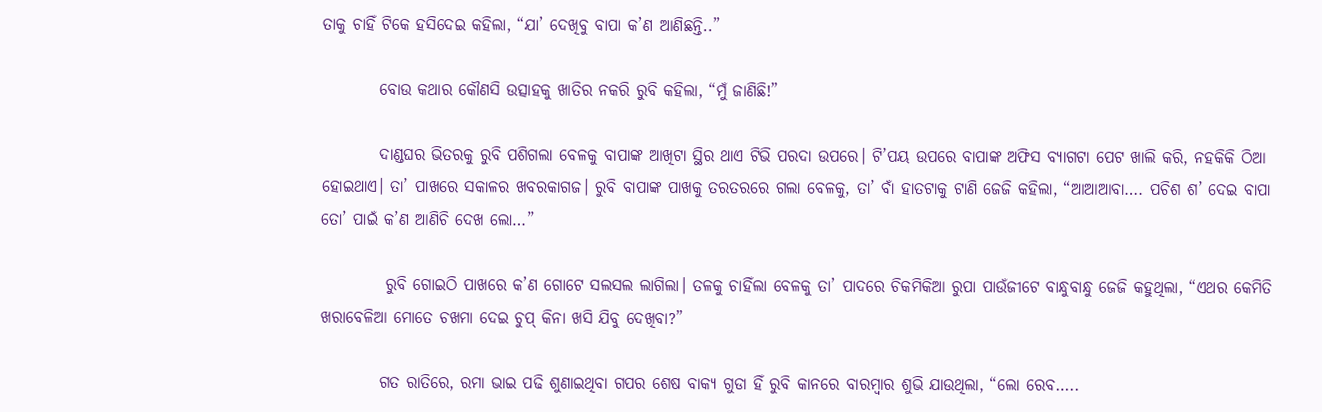ତାକୁ ଚାହିଁ ଟିକେ ହସିଦେଇ କହିଲା, “ଯା’ ଦେଖିବୁ ବାପା କ’ଣ ଆଣିଛନ୍ତି..”

         ବୋଉ କଥାର କୌଣସି ଉତ୍ସାହକୁ ଖାତିର ନକରି ରୁବି କହିଲା, “ମୁଁ ଜାଣିଛି!”

         ଦାଣ୍ଡଘର ଭିତରକୁ ରୁବି ପଶିଗଲା ବେଳକୁ ବାପାଙ୍କ ଆଖିଟା ସ୍ଥିର ଥାଏ ଟିଭି ପରଦା ଉପରେ। ଟି’ପୟ ଉପରେ ବାପାଙ୍କ ଅଫିସ ବ୍ୟାଗଟା ପେଟ ଖାଲି କରି, ନହକିକି ଠିଆ ହୋଇଥାଏ। ତା’ ପାଖରେ ସକାଳର ଖବରକାଗଜ। ରୁବି ବାପାଙ୍କ ପାଖକୁ ତରତରରେ ଗଲା ବେଳକୁ, ତା’ ବାଁ ହାତଟାକୁ ଟାଣି ଜେଜି କହିଲା, “ଆଆଆବା…. ପଚିଶ ଶ’ ଦେଇ ବାପା ତୋ’ ପାଇଁ କ’ଣ ଆଣିଚି ଦେଖ ଲୋ…”

          ରୁବି ଗୋଇଠି ପାଖରେ କ’ଣ ଗୋଟେ ସଲସଲ ଲାଗିଲା। ତଳକୁ ଚାହିଁଲା ବେଳକୁ ତା’ ପାଦରେ ଚିକମିକିଆ ରୁପା ପାଉଁଜୀଟେ ବାନ୍ଧୁବାନ୍ଧୁ ଜେଜି କହୁଥିଲା, “ଏଥର କେମିତି ଖରାବେଳିଆ ମୋତେ ଚଖମା ଦେଇ ଚୁପ୍ କିନା ଖସି ଯିବୁ ଦେଖିବା?”

         ଗତ ରାତିରେ, ରମା ଭାଇ ପଢି ଶୁଣାଇଥିବା ଗପର ଶେଷ ବାକ୍ୟ ଗୁଡା ହିଁ ରୁବି କାନରେ ବାରମ୍ବାର ଶୁଭି ଯାଉଥିଲା, “ଲୋ ରେବ…..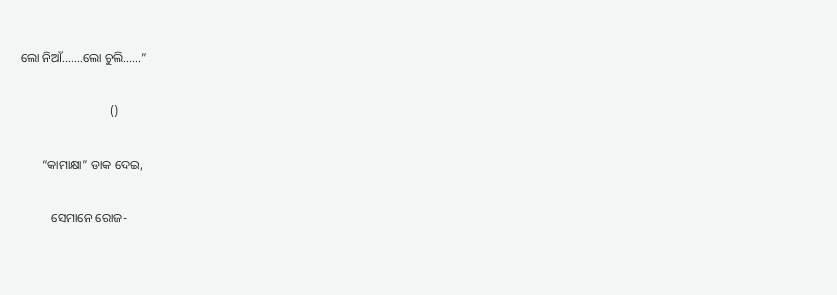ଲୋ ନିଆଁ…….ଲୋ ଚୁଲି……”

                             ()

       “କାମାକ୍ଷା” ଡାକ ଦେଇ,

          ସେମାନେ ରୋଜ-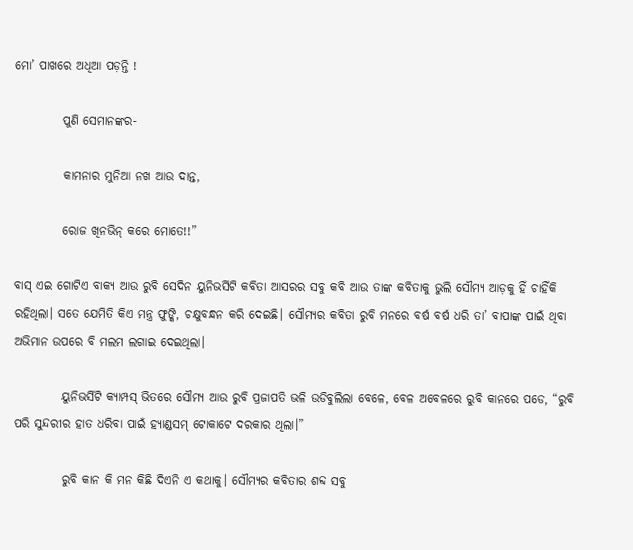ମୋ’ ପାଖରେ ଅଧିଆ ପଡ଼ନ୍ତି !

          ପୁଣି ସେମାନଙ୍କର-

          କାମନାର ମୁନିଆ ନଖ ଆଉ ଦାନ୍ତ,

          ରୋଜ ଖିନଭିନ୍ କରେ ମୋତେ!!”

ବାସ୍ ଏଇ ଗୋଟିଏ ବାକ୍ୟ ଆଉ ରୁବି ସେଦିନ ୟୁନିଭର୍ସିଟି କବିତା ଆସରର ସବୁ କବି ଆଉ ତାଙ୍କ କବିତାକୁ ଭୁଲି ସୌମ୍ୟ ଆଡ଼କୁ ହିଁ ଚାହିଁକି ରହିଥିଲା। ସତେ ଯେମିତି କିଏ ମନ୍ତ୍ର ଫୁଙ୍କି, ଚକ୍ଷୁବନ୍ଧନ କରି ଦେଇଛି। ସୌମ୍ୟର କବିତା ରୁବି ମନରେ ବର୍ଷ ବର୍ଷ ଧରି ତା’ ବାପାଙ୍କ ପାଇଁ ଥିବା ଅଭିମାନ ଉପରେ ବି ମଲମ ଲଗାଇ ଦେଇଥିଲା।

          ୟୁନିଭର୍ସିଟି କ୍ୟାମ୍ପସ୍ ଭିତରେ ସୌମ୍ୟ ଆଉ ରୁବି ପ୍ରଜାପତି ଭଳି ଉଡିବୁଲିଲା ବେଳେ, ବେଳ ଅବେଳରେ ରୁବି କାନରେ ପଡେ, “ରୁବି ପରି ସୁନ୍ଦରୀର ହାତ ଧରିବା ପାଇଁ ହ୍ୟାଣ୍ଡସମ୍ ଟୋକାଟେ ଦରକାର ଥିଲା।”

          ରୁବି କାନ କି ମନ କିଛି ଦିଏନି ଏ କଥାକୁ। ସୌମ୍ୟର କବିତାର ଶବ୍ଦ ସବୁ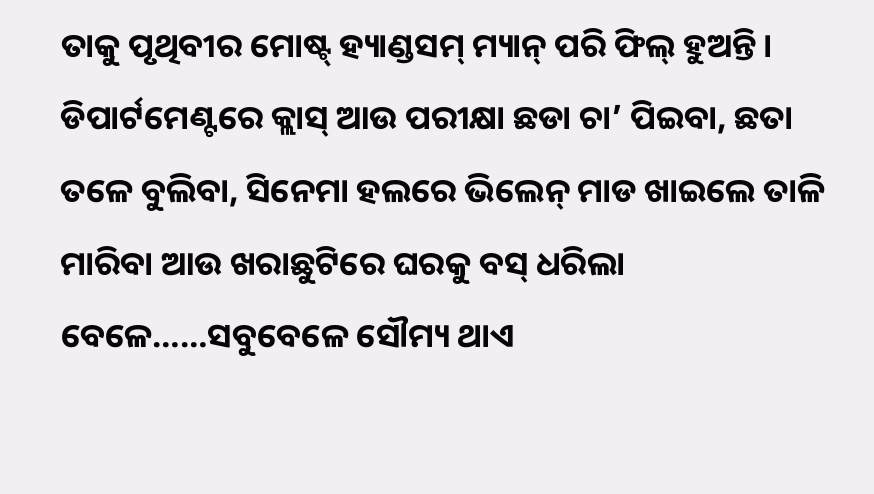ତାକୁ ପୃଥିବୀର ମୋଷ୍ଟ୍ ହ୍ୟାଣ୍ଡସମ୍ ମ୍ୟାନ୍ ପରି ଫିଲ୍ ହୁଅନ୍ତି। ଡିପାର୍ଟମେଣ୍ଟରେ କ୍ଲାସ୍ ଆଉ ପରୀକ୍ଷା ଛଡା ଚା’ ପିଇବା, ଛତା ତଳେ ବୁଲିବା, ସିନେମା ହଲରେ ଭିଲେନ୍ ମାଡ ଖାଇଲେ ତାଳି ମାରିବା ଆଉ ଖରାଛୁଟିରେ ଘରକୁ ବସ୍ ଧରିଲା ବେଳେ……ସବୁବେଳେ ସୌମ୍ୟ ଥାଏ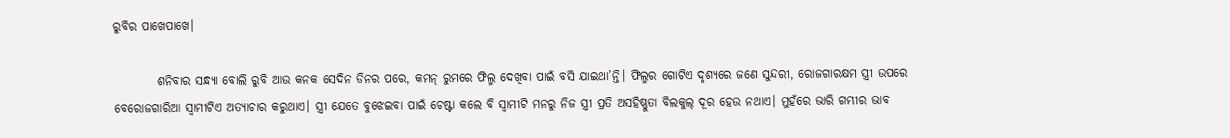ରୁବିର ପାଖେପାଖେ।

         ଶନିବାର ସନ୍ଧ୍ୟା ବୋଲି ରୁବି ଆଉ କନକ ସେଦିନ ଡିନର ପରେ, କମନ୍ ରୁମରେ ଫିଲ୍ମ ଦେଖିବା ପାଇଁ ବସି ଯାଇଥା’ନ୍ତି। ଫିଲ୍ମର ଗୋଟିଏ ଦୃଶ୍ୟରେ ଜଣେ ସୁନ୍ଦରୀ, ରୋଜଗାରକ୍ଷମ ସ୍ତ୍ରୀ ଉପରେ ବେରୋଜଗାରିଆ ସ୍ବାମୀଟିଏ ଅତ୍ୟାଚାର କରୁଥାଏ। ସ୍ତ୍ରୀ ଯେତେ ବୁଝେଇବା ପାଇଁ ଚେଷ୍ଟା କଲେ ବି ସ୍ବାମୀଟି ମନରୁ ନିଜ ସ୍ତ୍ରୀ ପ୍ରତି ଅସହିଷ୍ଣୁତା ବିଲକୁଲ୍ ଦୂର ହେଉ ନଥାଏ। ମୁହଁରେ ଭାରି ଗମ୍ଭୀର ଭାବ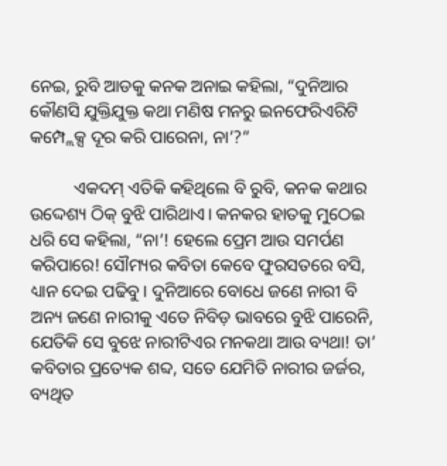ନେଇ, ରୁବି ଆଡକୁ କନକ ଅନାଇ କହିଲା, “ଦୁନିଆର କୌଣସି ଯୁକ୍ତିଯୁକ୍ତ କଥା ମଣିଷ ମନରୁ ଇନଫେରିଏରିଟି କମ୍ପ୍ଲେକ୍ସ ଦୂର କରି ପାରେନା, ନା’?”

          ଏକଦମ୍ ଏତିକି କହିଥିଲେ ବି ରୁବି, କନକ କଥାର ଉଦ୍ଦେଶ୍ୟ ଠିକ୍ ବୁଝି ପାରିଥାଏ। କନକର ହାତକୁ ମୁଠେଇ ଧରି ସେ କହିଲା, “ନା’! ହେଲେ ପ୍ରେମ ଆଉ ସମର୍ପଣ କରିପାରେ! ସୌମ୍ୟର କବିତା କେବେ ଫୁରସତରେ ବସି, ଧ୍ୟାନ ଦେଇ ପଢିବୁ। ଦୁନିଆରେ ବୋଧେ ଜଣେ ନାରୀ ବି ଅନ୍ୟ ଜଣେ ନାରୀକୁ ଏତେ ନିବିଡ଼ ଭାବରେ ବୁଝି ପାରେନି, ଯେତିକି ସେ ବୁଝେ ନାରୀଟିଏର ମନକଥା ଆଉ ବ୍ୟଥା! ତା’ କବିତାର ପ୍ରତ୍ୟେକ ଶବ୍ଦ, ସତେ ଯେମିତି ନାରୀର ଜର୍ଜର, ବ୍ୟଥିତ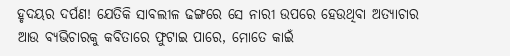ହୃଦୟର ଦର୍ପଣ! ଯେତିକି ସାବଲୀଳ ଢଙ୍ଗରେ ସେ ନାରୀ ଉପରେ ହେଉଥିବା ଅତ୍ୟାଚାର ଆଉ ବ୍ୟଭିଚାରକୁ କବିତାରେ ଫୁଟାଇ ପାରେ, ମୋତେ କାଇଁ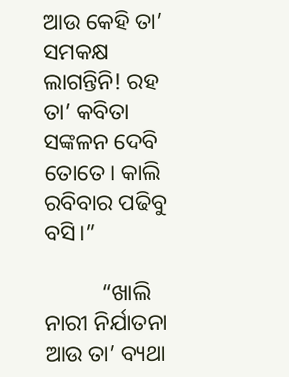ଆଉ କେହି ତା’ ସମକକ୍ଷ ଲାଗନ୍ତିନି! ରହ ତା’ କବିତା ସଙ୍କଳନ ଦେବି ତୋତେ। କାଲି ରବିବାର ପଢିବୁ ବସି।”

          “ଖାଲି ନାରୀ ନିର୍ଯାତନା ଆଉ ତା’ ବ୍ୟଥା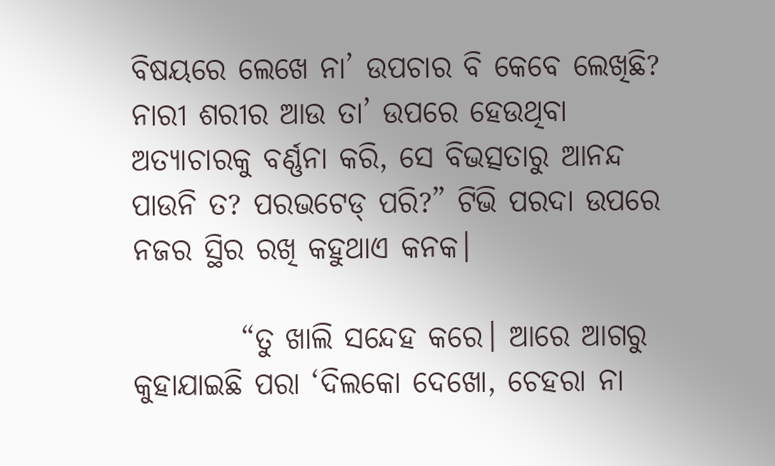ବିଷୟରେ ଲେଖେ ନା’ ଉପଚାର ବି କେବେ ଲେଖିଛି? ନାରୀ ଶରୀର ଆଉ ତା’ ଉପରେ ହେଉଥିବା ଅତ୍ୟାଚାରକୁ ବର୍ଣ୍ଣନା କରି, ସେ ବିଭତ୍ସତାରୁ ଆନନ୍ଦ ପାଉନି ତ? ପରଭଟେଡ୍ ପରି?” ଟିଭି ପରଦା ଉପରେ ନଜର ସ୍ଥିର ରଖି କହୁଥାଏ କନକ।

         “ତୁ ଖାଲି ସନ୍ଦେହ କରେ। ଆରେ ଆଗରୁ କୁହାଯାଇଛି ପରା ‘ଦିଲକୋ ଦେଖୋ, ଚେହରା ନା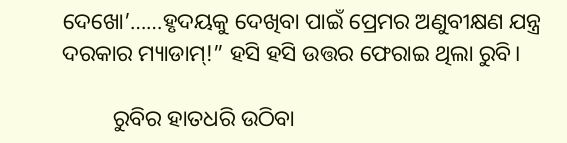ଦେଖୋ’……ହୃଦୟକୁ ଦେଖିବା ପାଇଁ ପ୍ରେମର ଅଣୁବୀକ୍ଷଣ ଯନ୍ତ୍ର ଦରକାର ମ୍ୟାଡାମ୍!” ହସି ହସି ଉତ୍ତର ଫେରାଇ ଥିଲା ରୁବି।

         ରୁବିର ହାତଧରି ଉଠିବା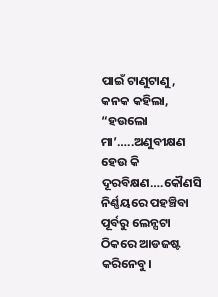ପାଇଁ ଟାଣୁଟାଣୁ, କନକ କହିଲା, “ହଉଲୋ ମା’…..ଅଣୁବୀକ୍ଷଣ ହେଉ କି ଦୂରବିକ୍ଷଣ….କୌଣସି ନିର୍ଣ୍ଣୟରେ ପହଞ୍ଚିବା ପୂର୍ବରୁ ଲେନ୍ସଟା ଠିକରେ ଆଡଜଷ୍ଟ କରିନେବୁ।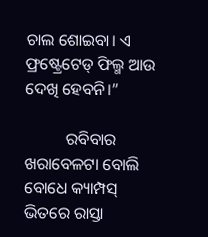ଚାଲ ଶୋଇବା। ଏ ଫ୍ରଷ୍ଟ୍ରେଟେଡ୍ ଫିଲ୍ମ ଆଉ ଦେଖି ହେବନି।”

          ରବିବାର ଖରାବେଳଟା ବୋଲି ବୋଧେ କ୍ୟାମ୍ପସ୍ ଭିତରେ ରାସ୍ତା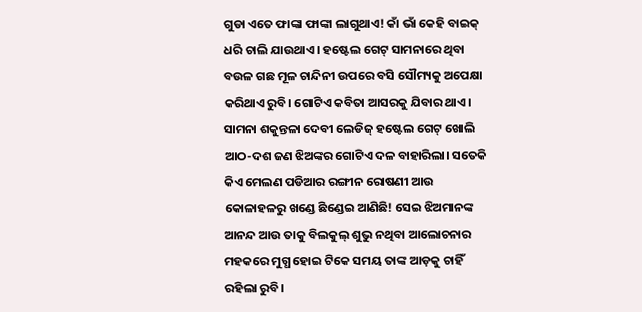ଗୁଡା ଏତେ ଫାଙ୍କା ଫାଙ୍କା ଲାଗୁଥାଏ! କାଁ ଭାଁ କେହି ବାଇକ୍ ଧରି ଚାଲି ଯାଉଥାଏ। ହଷ୍ଟେଲ ଗେଟ୍ ସାମନାରେ ଥିବା ବଉଳ ଗଛ ମୂଳ ଚାନ୍ଦିନୀ ଉପରେ ବସି ସୌମ୍ୟକୁ ଅପେକ୍ଷା କରିଥାଏ ରୁବି। ଗୋଟିଏ କବିତା ଆସରକୁ ଯିବାର ଥାଏ। ସାମନା ଶକୁନ୍ତଳା ଦେବୀ ଲେଡିଜ୍ ହଷ୍ଟେଲ ଗେଟ୍ ଖୋଲି ଆଠ-ଦଶ ଜଣ ଝିଅଙ୍କର ଗୋଟିଏ ଦଳ ବାହାରିଲା। ସତେକି କିଏ ମେଲଣ ପଡିଆର ରଙ୍ଗୀନ ରୋଷଣୀ ଆଉ କୋଳାହଳରୁ ଖଣ୍ଡେ ଛିଣ୍ଡେଇ ଆଣିଛି! ସେଇ ଝିଅମାନଙ୍କ ଆନନ୍ଦ ଆଉ ତାକୁ ବିଲକୁଲ୍ ଶୁଭୁ ନଥିବା ଆଲୋଚନାର ମହକରେ ମୁଗ୍ଧ ହୋଇ ଟିକେ ସମୟ ତାଙ୍କ ଆଡ଼କୁ ଚାହିଁ ରହିଲା ରୁବି।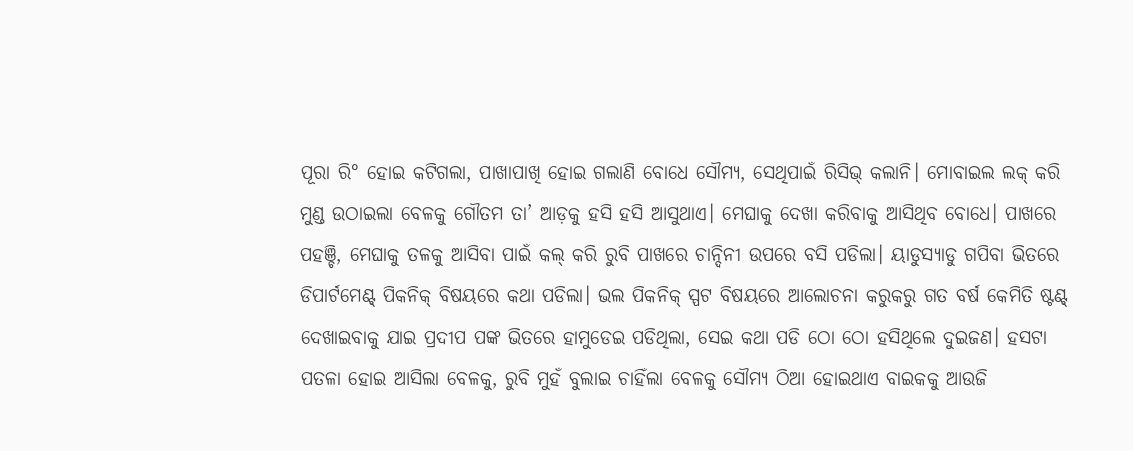ପୂରା ରି° ହୋଇ କଟିଗଲା, ପାଖାପାଖି ହୋଇ ଗଲାଣି ବୋଧେ ସୌମ୍ୟ, ସେଥିପାଇଁ ରିସିଭ୍ କଲାନି। ମୋବାଇଲ ଲକ୍ କରି ମୁଣ୍ଡ ଉଠାଇଲା ବେଳକୁ ଗୌତମ ତା’ ଆଡ଼କୁ ହସି ହସି ଆସୁଥାଏ। ମେଘାକୁ ଦେଖା କରିବାକୁ ଆସିଥିବ ବୋଧେ। ପାଖରେ ପହଞ୍ଚି, ମେଘାକୁ ତଳକୁ ଆସିବା ପାଇଁ କଲ୍ କରି ରୁବି ପାଖରେ ଚାନ୍ଦିନୀ ଉପରେ ବସି ପଡିଲା। ୟାଡୁସ୍ୟାଡୁ ଗପିବା ଭିତରେ ଡିପାର୍ଟମେଣ୍ଟ୍ ପିକନିକ୍ ବିଷୟରେ କଥା ପଡିଲା। ଭଲ ପିକନିକ୍ ସ୍ପଟ ବିଷୟରେ ଆଲୋଚନା କରୁକରୁ ଗତ ବର୍ଷ କେମିତି ଷ୍ଟଣ୍ଟ୍ ଦେଖାଇବାକୁ ଯାଇ ପ୍ରଦୀପ ପଙ୍କ ଭିତରେ ହାମୁଡେଇ ପଡିଥିଲା, ସେଇ କଥା ପଡି ଠୋ ଠୋ ହସିଥିଲେ ଦୁଇଜଣ। ହସଟା ପତଳା ହୋଇ ଆସିଲା ବେଳକୁ, ରୁବି ମୁହଁ ବୁଲାଇ ଚାହିଁଲା ବେଳକୁ ସୌମ୍ୟ ଠିଆ ହୋଇଥାଏ ବାଇକକୁ ଆଉଜି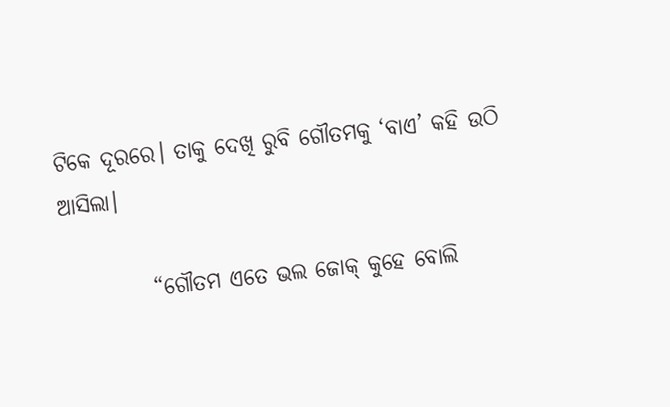ଟିକେ ଦୂରରେ। ତାକୁ ଦେଖି ରୁବି ଗୌତମକୁ ‘ବାଏ’ କହି ଉଠି ଆସିଲା।

          “ଗୌତମ ଏତେ ଭଲ ଜୋକ୍ କୁହେ ବୋଲି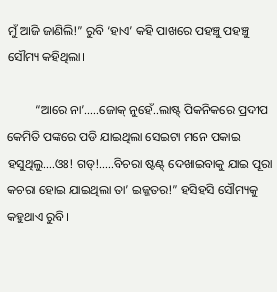ମୁଁ ଆଜି ଜାଣିଲି!” ରୁବି ‘ହାଏ’ କହି ପାଖରେ ପହଞ୍ଚୁ ପହଞ୍ଚୁ ସୌମ୍ୟ କହିଥିଲା।

         “ଆରେ ନା’…..ଜୋକ୍ ନୁହେଁ..ଲାଷ୍ଟ୍ ପିକନିକରେ ପ୍ରଦୀପ କେମିତି ପଙ୍କରେ ପଡି ଯାଇଥିଲା ସେଇଟା ମନେ ପକାଇ ହସୁଥିଲୁ….ଓଃ! ଗଡ୍!…..ବିଚରା ଷ୍ଟଣ୍ଟ୍ ଦେଖାଇବାକୁ ଯାଇ ପୂରା କଚରା ହୋଇ ଯାଇଥିଲା ତା’ ଇଜ୍ଜତର!” ହସିହସି ସୌମ୍ୟକୁ କହୁଥାଏ ରୁବି।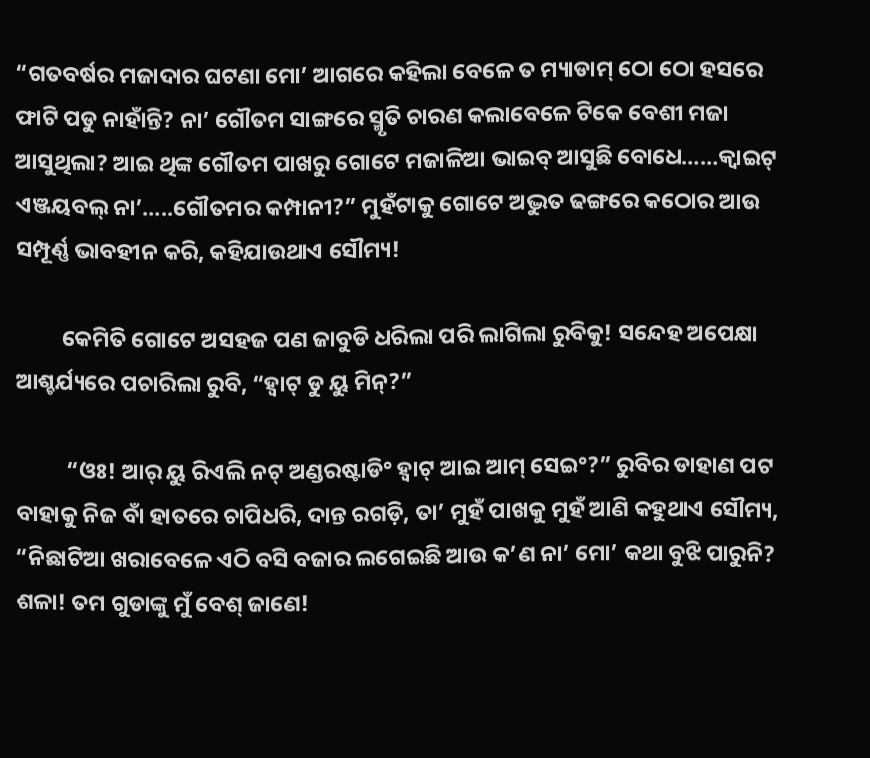“ଗତବର୍ଷର ମଜାଦାର ଘଟଣା ମୋ’ ଆଗରେ କହିଲା ବେଳେ ତ ମ୍ୟାଡାମ୍ ଠୋ ଠୋ ହସରେ ଫାଟି ପଡୁ ନାହାଁନ୍ତି? ନା’ ଗୌତମ ସାଙ୍ଗରେ ସ୍ମୃତି ଚାରଣ କଲାବେଳେ ଟିକେ ବେଶୀ ମଜା ଆସୁଥିଲା? ଆଇ ଥିଙ୍କ ଗୌତମ ପାଖରୁ ଗୋଟେ ମଜାଳିଆ ଭାଇବ୍ ଆସୁଛି ବୋଧେ……କ୍ବାଇଟ୍ ଏଞ୍ଜୟବଲ୍ ନା’…..ଗୌତମର କମ୍ପାନୀ?” ମୁହଁଟାକୁ ଗୋଟେ ଅଦ୍ଭୁତ ଢଙ୍ଗରେ କଠୋର ଆଉ ସମ୍ପୂର୍ଣ୍ଣ ଭାବହୀନ କରି, କହିଯାଉଥାଏ ସୌମ୍ୟ!

         କେମିତି ଗୋଟେ ଅସହଜ ପଣ ଜାବୁଡି ଧରିଲା ପରି ଲାଗିଲା ରୁବିକୁ! ସନ୍ଦେହ ଅପେକ୍ଷା ଆଶ୍ଚର୍ଯ୍ୟରେ ପଚାରିଲା ରୁବି, “ହ୍ବାଟ୍ ଡୁ ୟୁ ମିନ୍?”

          “ଓଃ! ଆର୍ ୟୁ ରିଏଲି ନଟ୍ ଅଣ୍ଡରଷ୍ଟାଡି° ହ୍ବାଟ୍ ଆଇ ଆମ୍ ସେଇ°?” ରୁବିର ଡାହାଣ ପଟ ବାହାକୁ ନିଜ ବାଁ ହାତରେ ଚାପିଧରି, ଦାନ୍ତ ରଗଡ଼ି, ତା’ ମୁହଁ ପାଖକୁ ମୁହଁ ଆଣି କହୁଥାଏ ସୌମ୍ୟ, “ନିଛାଟିଆ ଖରାବେଳେ ଏଠି ବସି ବଜାର ଲଗେଇଛି ଆଉ କ’ଣ ନା’ ମୋ’ କଥା ବୁଝି ପାରୁନି? ଶଳା! ତମ ଗୁଡାଙ୍କୁ ମୁଁ ବେଶ୍ ଜାଣେ!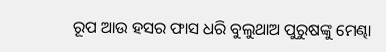ରୂପ ଆଉ ହସର ଫାସ ଧରି ବୁଲୁଥାଅ ପୁରୁଷଙ୍କୁ ମେଣ୍ଢା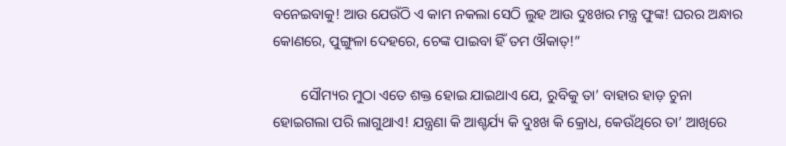ବନେଇବାକୁ! ଆଉ ଯେଉଁଠି ଏ କାମ ନକଲା ସେଠି ଲୁହ ଆଉ ଦୁଃଖର ମନ୍ତ୍ର ଫୁଙ୍କ! ଘରର ଅନ୍ଧାର କୋଣରେ, ପୁଙ୍ଗୁଳା ଦେହରେ, ଚେଙ୍କ ପାଇବା ହିଁ ତମ ଔକାତ୍!”

        ସୌମ୍ୟର ମୁଠା ଏତେ ଶକ୍ତ ହୋଇ ଯାଇଥାଏ ଯେ, ରୁବିକୁ ତା’ ବାହାର ହାଡ଼ ଚୁନା ହୋଇଗଲା ପରି ଲାଗୁଥାଏ! ଯନ୍ତ୍ରଣା କି ଆଶ୍ଚର୍ଯ୍ୟ କି ଦୁଃଖ କି କ୍ରୋଧ, କେଉଁଥିରେ ତା’ ଆଖିରେ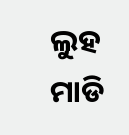ଲୁହ ମାଡି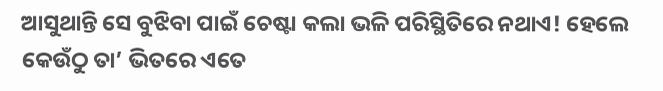ଆସୁଥାନ୍ତି ସେ ବୁଝିବା ପାଇଁ ଚେଷ୍ଟା କଲା ଭଳି ପରିସ୍ଥିତିରେ ନଥାଏ! ହେଲେ କେଉଁଠୁ ତା’ ଭିତରେ ଏତେ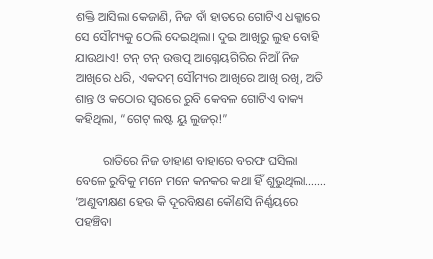ଶକ୍ତି ଆସିଲା କେଜାଣି, ନିଜ ବାଁ ହାତରେ ଗୋଟିଏ ଧକ୍କାରେ ସେ ସୌମ୍ୟକୁ ଠେଲି ଦେଇଥିଲା। ଦୁଇ ଆଖିରୁ ଲୁହ ବୋହି ଯାଉଥାଏ! ଟନ୍ ଟନ୍ ଉତ୍ତତ୍ପ ଆଗ୍ନେୟଗିରିର ନିଆଁ ନିଜ ଆଖିରେ ଧରି, ଏକଦମ୍ ସୌମ୍ୟର ଆଖିରେ ଆଖି ରଖି, ଅତି ଶାନ୍ତ ଓ କଠୋର ସ୍ବରରେ ରୁବି କେବଳ ଗୋଟିଏ ବାକ୍ୟ କହିଥିଲା, “ଗେଟ୍ ଲଷ୍ଟ ୟୁ ଲୁଜର୍!”

         ରାତିରେ ନିଜ ଡାହାଣ ବାହାରେ ବରଫ ଘସିଲା ବେଳେ ରୁବିକୁ ମନେ ମନେ କନକର କଥା ହିଁ ଶୁଭୁଥିଲା……. ‘ଅଣୁବୀକ୍ଷଣ ହେଉ କି ଦୂରବିକ୍ଷଣ କୌଣସି ନିର୍ଣ୍ଣୟରେ ପହଞ୍ଚିବା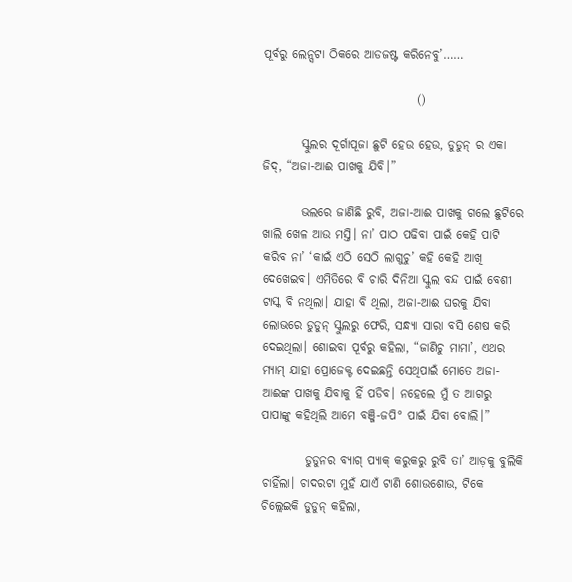ପୂର୍ବରୁ ଲେନ୍ସଟା ଠିକରେ ଆଡଜଷ୍ଟ କରିନେବୁ’……

                                ()

        ସ୍କୁଲର ଦୂର୍ଗାପୂଜା ଛୁଟି ହେଉ ହେଉ, ଡୁଡୁନ୍ ର ଏକା ଜିଦ୍, “ଅଜା-ଆଈ ପାଖକୁ ଯିବି।”

        ଭଲରେ ଜାଣିଛି ରୁବି, ଅଜା-ଆଈ ପାଖକୁ ଗଲେ ଛୁଟିରେ ଖାଲି ଖେଳ ଆଉ ମସ୍ତି। ନା’ ପାଠ ପଢିବା ପାଇଁ କେହି ପାଟି କରିବ ନା’ ‘କାଇଁ ଏଠି ସେଠି ଲାଗୁଚୁ’ କହି କେହି ଆଖି ଦେଖେଇବ। ଏମିତିରେ ବି ଚାରି ଦିନିଆ ସ୍କୁଲ ବନ୍ଦ ପାଇଁ ବେଶୀ ଟାସ୍କ ବି ନଥିଲା। ଯାହା ବି ଥିଲା, ଅଜା-ଆଈ ଘରକୁ ଯିବା ଲୋଭରେ ଡୁଡୁନ୍ ସ୍କୁଲରୁ ଫେରି, ସନ୍ଧ୍ୟା ସାରା ବସି ଶେଷ କରି ଦେଇଥିଲା। ଶୋଇବା ପୂର୍ବରୁ କହିଲା, “ଜାଣିଚୁ ମାମା’, ଏଥର ମ୍ୟାମ୍ ଯାହା ପ୍ରୋଜେକ୍ଟ ଦେଇଛନ୍ତି ସେଥିପାଇଁ ମୋତେ ଅଜା-ଆଈଙ୍କ ପାଖକୁ ଯିବାକୁ ହିଁ ପଡିବ। ନହେଲେ ମୁଁ ତ ଆଗରୁ ପାପାଙ୍କୁ କହିଥିଲି ଆମେ ବଞ୍ଜି-ଜପି° ପାଇଁ ଯିବା ବୋଲି।”

         ଡୁଡୁନର ବ୍ୟାଗ୍ ପ୍ୟାକ୍ କରୁକରୁ ରୁବି ତା’ ଆଡ଼କୁ ବୁଲିକି ଚାହିଁଲା। ଚାଦରଟା ମୁହଁ ଯାଏଁ ଟାଣି ଶୋଉଶୋଉ, ଟିକେ ଚିଲ୍ଲେଇକି ଡୁଡୁନ୍ କହିଲା,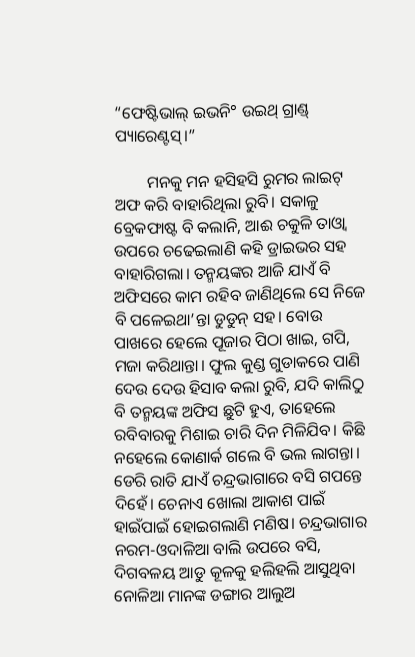“ଫେଷ୍ଟିଭାଲ୍ ଇଭନି° ଉଇଥ୍ ଗ୍ରାଣ୍ଡ୍ ପ୍ୟାରେଣ୍ଟସ୍।”

        ମନକୁ ମନ ହସିହସି ରୁମର ଲାଇଟ୍ ଅଫ କରି ବାହାରିଥିଲା ରୁବି। ସକାଳୁ ବ୍ରେକଫାଷ୍ଟ ବି କଲାନି, ଆଈ ଚକୁଳି ତାଓ୍ବା ଉପରେ ଚଢେଇଲାଣି କହି ଡ୍ରାଇଭର ସହ ବାହାରିଗଲା। ତନ୍ମୟଙ୍କର ଆଜି ଯାଏଁ ବି ଅଫିସରେ କାମ ରହିବ ଜାଣିଥିଲେ ସେ ନିଜେ ବି ପଳେଇଥା’ନ୍ତା ଡୁଡୁନ୍ ସହ। ବୋଉ ପାଖରେ ହେଲେ ପୂଜାର ପିଠା ଖାଇ, ଗପି, ମଜା କରିଥାନ୍ତା। ଫୁଲ କୁଣ୍ଡ ଗୁଡାକରେ ପାଣି ଦେଉ ଦେଉ ହିସାବ କଲା ରୁବି, ଯଦି କାଲିଠୁ ବି ତନ୍ମୟଙ୍କ ଅଫିସ ଛୁଟି ହୁଏ, ତାହେଲେ ରବିବାରକୁ ମିଶାଇ ଚାରି ଦିନ ମିଳିଯିବ। କିଛି ନହେଲେ କୋଣାର୍କ ଗଲେ ବି ଭଲ ଲାଗନ୍ତା। ଡେରି ରାତି ଯାଏଁ ଚନ୍ଦ୍ରଭାଗାରେ ବସି ଗପନ୍ତେ ଦିହେଁ। ଚେନାଏ ଖୋଲା ଆକାଶ ପାଇଁ ହାଇଁପାଇଁ ହୋଇଗଲାଣି ମଣିଷ। ଚନ୍ଦ୍ରଭାଗାର ନରମ-ଓଦାଳିଆ ବାଲି ଉପରେ ବସି, ଦିଗବଳୟ ଆଡୁ କୂଳକୁ ହଲିହଲି ଆସୁଥିବା ନୋଳିଆ ମାନଙ୍କ ଡଙ୍ଗାର ଆଲୁଅ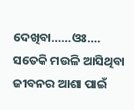ଦେଖିବା……ଓଃ…. ସତେକି ମଉଳି ଆସିଥିବା ଜୀବନର ଆଶା ପାଇଁ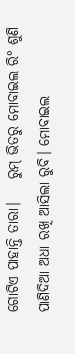ଗୋଟିଏ ପାହାନ୍ତି ତାରା।    ରୁମ୍ ଭିତରୁ ମୋବାଇଲ ରି° ଶୁଣି ପାଣିଦିଆ ଅଧା ରଖି ଆସିଲା ରୁବି। ମୋବାଇଲ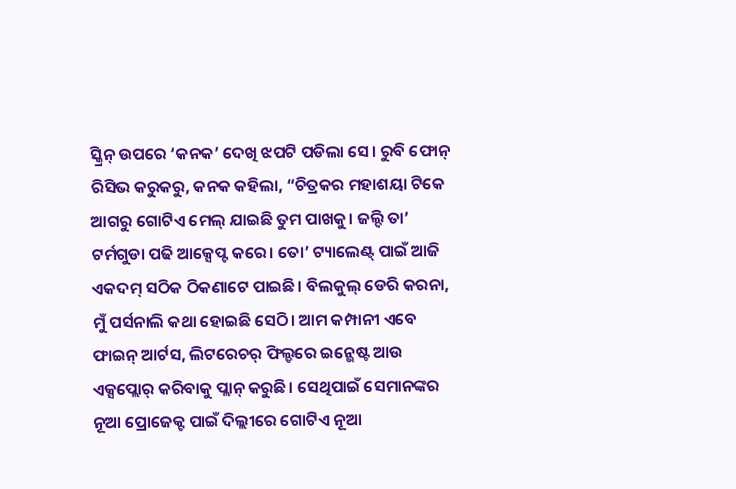ସ୍କ୍ରିନ୍ ଉପରେ ‘କନକ’ ଦେଖି ଝପଟି ପଡିଲା ସେ। ରୁବି ଫୋନ୍ ରିସିଭ କରୁକରୁ, କନକ କହିଲା, “ଚିତ୍ରକର ମହାଶୟା ଟିକେ ଆଗରୁ ଗୋଟିଏ ମେଲ୍ ଯାଇଛି ତୁମ ପାଖକୁ। ଜଲ୍ଦି ତା’ ଟର୍ମଗୁଡା ପଢି ଆକ୍ସେପ୍ଟ କରେ। ତୋ’ ଟ୍ୟାଲେଣ୍ଟ୍ ପାଇଁ ଆଜି ଏକଦମ୍ ସଠିକ ଠିକଣାଟେ ପାଇଛି। ବିଲକୁଲ୍ ଡେରି କରନା, ମୁଁ ପର୍ସନାଲି କଥା ହୋଇଛି ସେଠି। ଆମ କମ୍ପାନୀ ଏବେ ଫାଇନ୍ ଆର୍ଟସ, ଲିଟରେଚର୍ ଫିଲ୍ଡରେ ଇନ୍ଭେଷ୍ଟ ଆଉ ଏକ୍ସପ୍ଲୋର୍ କରିବାକୁ ପ୍ଲାନ୍ କରୁଛି। ସେଥିପାଇଁ ସେମାନଙ୍କର ନୂଆ ପ୍ରୋଜେକ୍ଟ ପାଇଁ ଦିଲ୍ଲୀରେ ଗୋଟିଏ ନୂଆ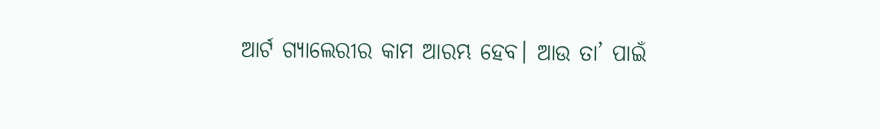ଆର୍ଟ ଗ୍ୟାଲେରୀର କାମ ଆରମ୍ଭ ହେବ। ଆଉ ତା’ ପାଇଁ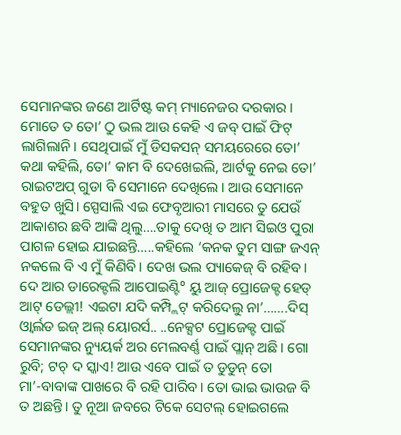ସେମାନଙ୍କର ଜଣେ ଆର୍ଟିଷ୍ଟ କମ୍ ମ୍ୟାନେଜର ଦରକାର। ମୋତେ ତ ତୋ’ ଠୁ ଭଲ ଆଉ କେହି ଏ ଜବ୍ ପାଇଁ ଫିଟ୍ ଲାଗିଲାନି। ସେଥିପାଇଁ ମୁଁ ଡିସକସନ୍ ସମୟରେରେ ତୋ’ କଥା କହିଲି, ତୋ’ କାମ ବି ଦେଖେଇଲି, ଆର୍ଟକୁ ନେଇ ତୋ’ ରାଇଟଅପ୍ ଗୁଡା ବି ସେମାନେ ଦେଖିଲେ। ଆଉ ସେମାନେ ବହୁତ ଖୁସି। ସ୍ପେସାଲି ଏଇ ଫେବୃଆରୀ ମାସରେ ତୁ ଯେଉଁ ଆକାଶର ଛବି ଆଙ୍କି ଥିଲୁ….ତାକୁ ଦେଖି ତ ଆମ ସିଇଓ ପୁରା ପାଗଳ ହୋଇ ଯାଇଛନ୍ତି…..କହିଲେ ‘କନକ ତୁମ ସାଙ୍ଗ ଜଏନ୍ ନକଲେ ବି ଏ ମୁଁ କିଣିବି। ଦେଖ ଭଲ ପ୍ୟାକେଜ୍ ବି ରହିବ। ଦେ ଆର ଡାରେକ୍ଟଲି ଆପୋଇଣ୍ଟି° ୟୁ ଆଜ୍ ପ୍ରୋଜେକ୍ଟ ହେଡ୍ ଆଟ୍ ଡେଲ୍ଲୀ! ଏଇଟା ଯଦି କମ୍ପ୍ଲିଟ୍ କରିଦେଲୁ ନା’…….ଦିସ୍ ଓ୍ବାର୍ଲଡ ଇଜ୍ ଅଲ୍ ୟୋରର୍ସ.. ..ନେକ୍ସଟ ପ୍ରୋଜେକ୍ଟ ପାଇଁ ସେମାନଙ୍କର ନ୍ୟୁୟର୍କ ଅର ମେଲବର୍ଣ୍ଣ ପାଇଁ ପ୍ଲାନ୍ ଅଛି। ଗୋ ରୁବି; ଟଚ୍ ଦ ସ୍କାଏ! ଆଉ ଏବେ ପାଇଁ ତ ଡୁଡୁନ୍ ତୋ ମା’-ବାବାଙ୍କ ପାଖରେ ବି ରହି ପାରିବ। ତୋ ଭାଇ ଭାଉଜ ବି ତ ଅଛନ୍ତି। ତୁ ନୂଆ ଜବରେ ଟିକେ ସେଟଲ୍ ହୋଇଗଲେ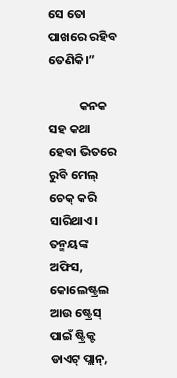ସେ ତୋ ପାଖରେ ରହିବ ତେଣିକି।”

           କନକ ସହ କଥା ହେବା ଭିତରେ ରୁବି ମେଲ୍ ଚେକ୍ କରି ସାରିଥାଏ। ତନ୍ମୟଙ୍କ ଅଫିସ, କୋଲେଷ୍ଟ୍ରଲ ଆଉ ଷ୍ଟ୍ରେସ୍ ପାଇଁ ଷ୍ଟ୍ରିକ୍ଟ ଡାଏଟ୍ ପ୍ଲାନ୍,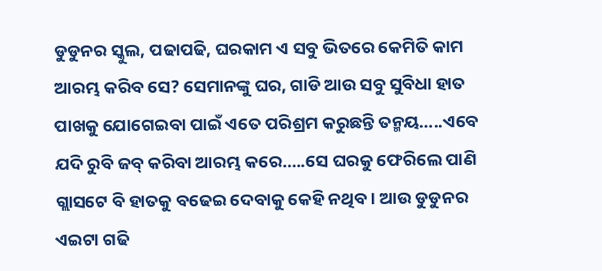ଡୁଡୁନର ସ୍କୁଲ, ପଢାପଢି, ଘରକାମ ଏ ସବୁ ଭିତରେ କେମିତି କାମ ଆରମ୍ଭ କରିବ ସେ? ସେମାନଙ୍କୁ ଘର, ଗାଡି ଆଉ ସବୁ ସୁବିଧା ହାତ ପାଖକୁ ଯୋଗେଇବା ପାଇଁ ଏତେ ପରିଶ୍ରମ କରୁଛନ୍ତି ତନ୍ମୟ…..ଏବେ ଯଦି ରୁବି ଜବ୍ କରିବା ଆରମ୍ଭ କରେ…..ସେ ଘରକୁ ଫେରିଲେ ପାଣି ଗ୍ଲାସଟେ ବି ହାତକୁ ବଢେଇ ଦେବାକୁ କେହି ନଥିବ। ଆଉ ଡୁଡୁନର ଏଇଟା ଗଢି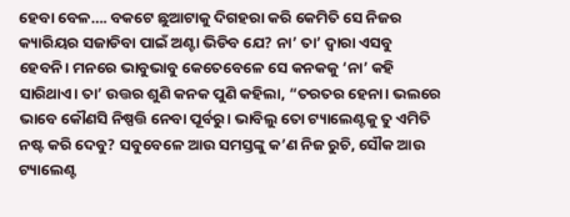ହେବା ବେଳ…. ବକଟେ ଛୁଆଟାକୁ ଦିଗହରା କରି କେମିତି ସେ ନିଜର କ୍ୟାରିୟର ସଜାଡିବା ପାଇଁ ଅଣ୍ଟା ଭିଡିବ ଯେ? ନା’ ତା’ ଦ୍ବାରା ଏସବୁ ହେବନି। ମନରେ ଭାବୁଭାବୁ କେତେବେଳେ ସେ କନକକୁ ‘ନା’ କହି ସାରିଥାଏ। ତା’ ଉତ୍ତର ଶୁଣି କନକ ପୁଣି କହିଲା, “ତରତର ହେନା। ଭଲରେ ଭାବେ କୌଣସି ନିଷ୍ପତ୍ତି ନେବା ପୂର୍ବରୁ। ଭାବିଲୁ ତୋ ଟ୍ୟାଲେଣ୍ଟକୁ ତୁ ଏମିତି ନଷ୍ଟ କରି ଦେବୁ? ସବୁବେଳେ ଆଉ ସମସ୍ତଙ୍କୁ କ’ଣ ନିଜ ରୁଚି, ସୌକ ଆଉ ଟ୍ୟାଲେଣ୍ଟ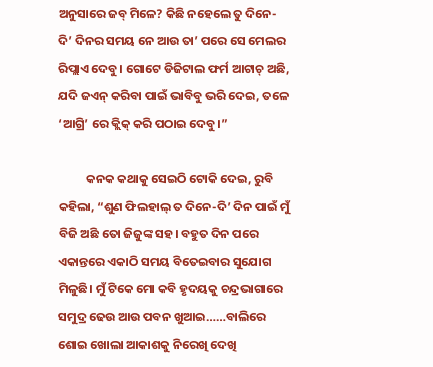ଅନୁସାରେ ଜବ୍ ମିଳେ? କିଛି ନହେଲେ ତୁ ଦିନେ- ଦି’ ଦିନର ସମୟ ନେ ଆଉ ତା’ ପରେ ସେ ମେଲର ରିପ୍ଲାଏ ଦେବୁ। ଗୋଟେ ଡିଜିଟାଲ ଫର୍ମ ଆଟାଚ୍ ଅଛି, ଯଦି ଜଏନ୍ କରିବା ପାଇଁ ଭାବିବୁ ଭରି ଦେଇ, ତଳେ ‘ଆଗ୍ରି’ ରେ କ୍ଲିକ୍ କରି ପଠାଇ ଦେବୁ।”

          କନକ କଥାକୁ ସେଇଠି ଟୋକି ଦେଇ, ରୁବି କହିଲା, “ଶୁଣ ଫିଲହାଲ୍ ତ ଦିନେ-ଦି’ ଦିନ ପାଇଁ ମୁଁ ବିଜି ଅଛି ତୋ ଜିଜୁଙ୍କ ସହ। ବହୁତ ଦିନ ପରେ ଏକାନ୍ତରେ ଏକାଠି ସମୟ ବିତେଇବାର ସୁଯୋଗ ମିଳୁଛି। ମୁଁ ଟିକେ ମୋ କବି ହୃଦୟକୁ ଚନ୍ଦ୍ରଭାଗାରେ ସମୁଦ୍ର ଢେଉ ଆଉ ପବନ ଖୁଆଇ……ବାଲିରେ ଶୋଇ ଖୋଲା ଆକାଶକୁ ନିରେଖି ଦେଖି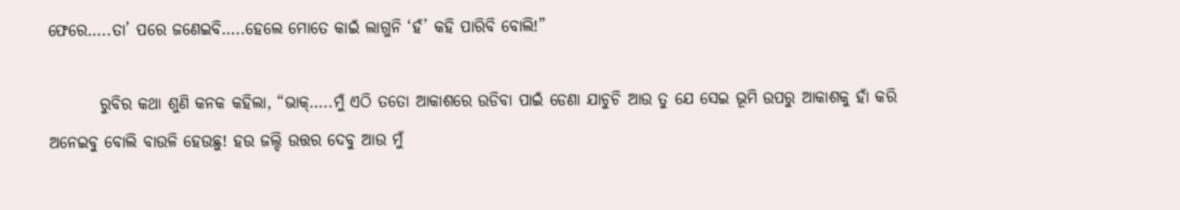ଫେରେ…..ତା’ ପରେ ଜଣେଇବି…..ହେଲେ ମୋତେ କାଇଁ ଲାଗୁନି ‘ହଁ’ କହି ପାରିବି ବୋଲି!”

        ରୁବିର କଥା ଶୁଣି କନକ କହିଲା, “ଭାକ୍…..ମୁଁ ଏଠି ତତୋ ଆକାଶରେ ଉଡିବା ପାଇଁ ଡେଣା ଯାଚୁଚି ଆଉ ତୁ ଯେ ସେଇ ଭୂମି ଉପରୁ ଆକାଶକୁ ହାଁ କରି ଅନେଇବୁ ବୋଲି ବାଉଳି ହେଉଛୁ! ହଉ ଜଲ୍ଦି ଉତ୍ତର ଦେବୁ ଆଉ ମୁଁ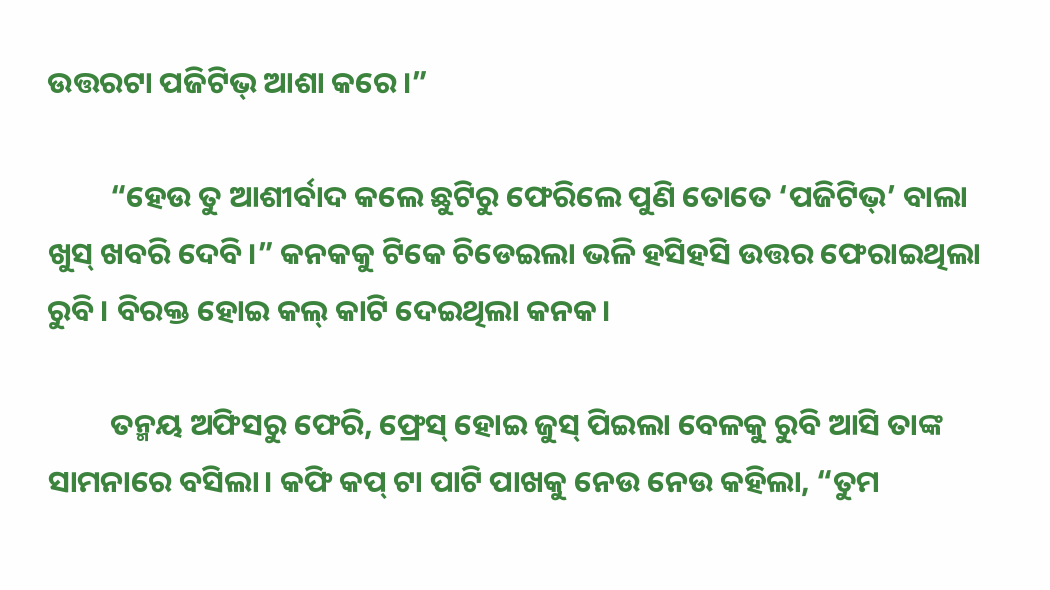ଉତ୍ତରଟା ପଜିଟିଭ୍ ଆଶା କରେ।”

         “ହେଉ ତୁ ଆଶୀର୍ବାଦ କଲେ ଛୁଟିରୁ ଫେରିଲେ ପୁଣି ତୋତେ ‘ପଜିଟିଭ୍’ ବାଲା ଖୁସ୍ ଖବରି ଦେବି।” କନକକୁ ଟିକେ ଚିଡେଇଲା ଭଳି ହସିହସି ଉତ୍ତର ଫେରାଇଥିଲା ରୁବି। ବିରକ୍ତ ହୋଇ କଲ୍ କାଟି ଦେଇଥିଲା କନକ।

         ତନ୍ମୟ ଅଫିସରୁ ଫେରି, ଫ୍ରେସ୍ ହୋଇ ଜୁସ୍ ପିଇଲା ବେଳକୁ ରୁବି ଆସି ତାଙ୍କ ସାମନାରେ ବସିଲା। କଫି କପ୍ ଟା ପାଟି ପାଖକୁ ନେଉ ନେଉ କହିଲା, “ତୁମ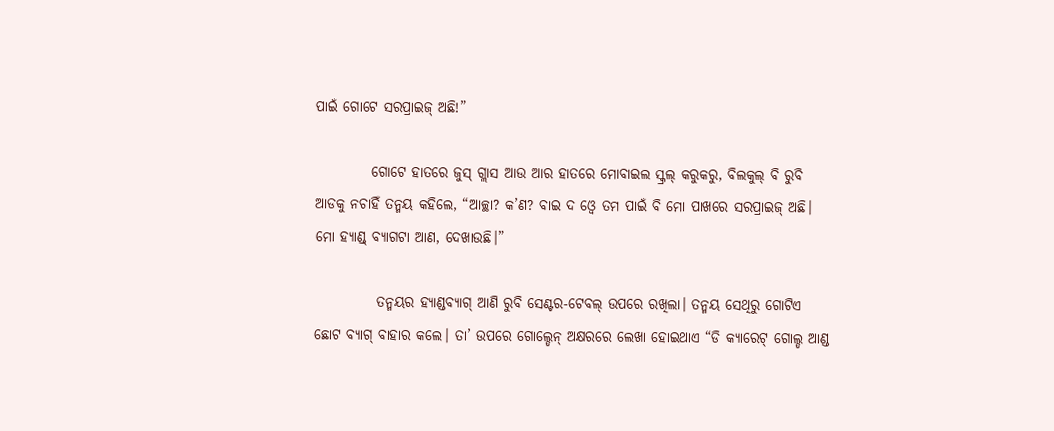ପାଇଁ ଗୋଟେ ସରପ୍ରାଇଜ୍ ଅଛି!”

          ଗୋଟେ ହାତରେ ଜୁସ୍ ଗ୍ଲାସ ଆଉ ଆର ହାତରେ ମୋବାଇଲ ସ୍କ୍ରଲ୍ କରୁକରୁ, ବିଲକୁଲ୍ ବି ରୁବି ଆଡକୁ ନଚାହିଁ ତନ୍ମୟ କହିଲେ, “ଆଚ୍ଛା? କ’ଣ? ବାଇ ଦ ଓ୍ବେ ତମ ପାଇଁ ବି ମୋ ପାଖରେ ସରପ୍ରାଇଜ୍ ଅଛି। ମୋ ହ୍ୟାଣ୍ଡ୍ ବ୍ୟାଗଟା ଆଣ, ଦେଖାଉଛି।”

           ତନ୍ମୟର ହ୍ୟାଣ୍ଡବ୍ୟାଗ୍ ଆଣି ରୁବି ସେଣ୍ଟର-ଟେବଲ୍ ଉପରେ ରଖିଲା। ତନ୍ମୟ ସେଥିରୁ ଗୋଟିଏ ଛୋଟ ବ୍ୟାଗ୍ ବାହାର କଲେ। ତା’ ଉପରେ ଗୋଲ୍ଡେନ୍ ଅକ୍ଷରରେ ଲେଖା ହୋଇଥାଏ “ଡି କ୍ୟାରେଟ୍ ଗୋଲ୍ଡ ଆଣ୍ଡ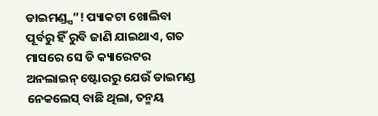ଡାଇମଣ୍ଡ୍ସ”! ପ୍ୟାକଟା ଖୋଲିବା ପୂର୍ବରୁ ହିଁ ରୁବି ଜାଣି ଯାଇଥାଏ, ଗତ ମାସରେ ସେ ଡି କ୍ୟାରେଟର ଅନଲାଇନ୍ ଷ୍ଟୋରରୁ ଯେଉଁ ଡାଇମଣ୍ଡ ନେକଲେସ୍ ବାଛି ଥିଲା, ତନ୍ମୟ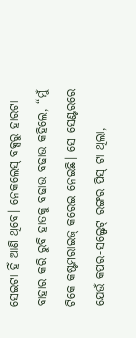ସେଇଟା ହିଁ ଆଣି ଥିବେ। ନେକଲେସ୍ ବକ୍ସରୁ ହାରଟା ବାହାର କରି ରୁବି ହାତକୁ ବଢାଉ ବଢାଉ କହିଲେ, “ମୁଁ ଟିକେ କଷ୍ଟମରାଇଜ୍ କରେଇ ନେଇଛି। ସେ ସେଣ୍ଟରରେ ଯେଉଁ କପର-ସଲ୍ଫେଟ୍ ରଙ୍ଗର ପିସ୍ ଟା ଥିଲା,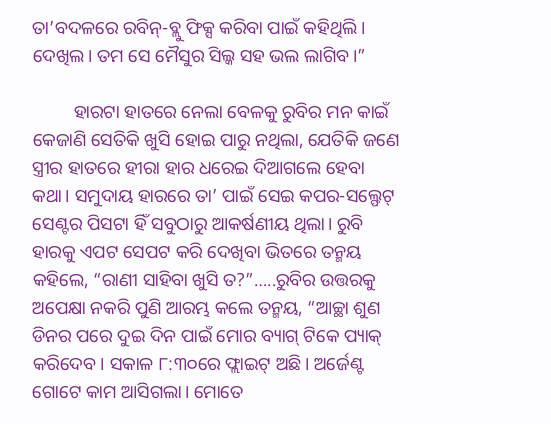ତା’ବଦଳରେ ରବିନ୍-ବ୍ଲୁ ଫିକ୍ସ କରିବା ପାଇଁ କହିଥିଲି। ଦେଖିଲ। ତମ ସେ ମୈସୁର ସିଲ୍କ ସହ ଭଲ ଲାଗିବ।”

         ହାରଟା ହାତରେ ନେଲା ବେଳକୁ ରୁବିର ମନ କାଇଁ କେଜାଣି ସେତିକି ଖୁସି ହୋଇ ପାରୁ ନଥିଲା, ଯେତିକି ଜଣେ ସ୍ତ୍ରୀର ହାତରେ ହୀରା ହାର ଧରେଇ ଦିଆଗଲେ ହେବା କଥା। ସମୁଦାୟ ହାରରେ ତା’ ପାଇଁ ସେଇ କପର-ସଲ୍ଫେଟ୍ ସେଣ୍ଟର ପିସଟା ହିଁ ସବୁଠାରୁ ଆକର୍ଷଣୀୟ ଥିଲା। ରୁବି ହାରକୁ ଏପଟ ସେପଟ କରି ଦେଖିବା ଭିତରେ ତନ୍ମୟ କହିଲେ, “ରାଣୀ ସାହିବା ଖୁସି ତ?”…..ରୁବିର ଉତ୍ତରକୁ ଅପେକ୍ଷା ନକରି ପୁଣି ଆରମ୍ଭ କଲେ ତନ୍ମୟ, “ଆଚ୍ଛା ଶୁଣ ଡିନର ପରେ ଦୁଇ ଦିନ ପାଇଁ ମୋର ବ୍ୟାଗ୍ ଟିକେ ପ୍ୟାକ୍ କରିଦେବ। ସକାଳ ୮:୩୦ରେ ଫ୍ଲାଇଟ୍ ଅଛି। ଅର୍ଜେଣ୍ଟ ଗୋଟେ କାମ ଆସିଗଲା। ମୋତେ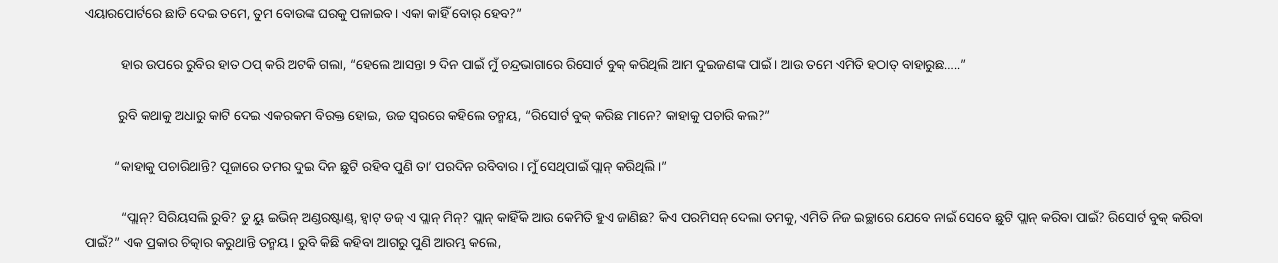ଏୟାରପୋର୍ଟରେ ଛାଡି ଦେଇ ତମେ, ତୁମ ବୋଉଙ୍କ ଘରକୁ ପଳାଇବ। ଏକା କାହିଁ ବୋର୍ ହେବ?”

           ହାର ଉପରେ ରୁବିର ହାତ ଠପ୍ କରି ଅଟକି ଗଲା, “ହେଲେ ଆସନ୍ତା ୨ ଦିନ ପାଇଁ ମୁଁ ଚନ୍ଦ୍ରଭାଗାରେ ରିସୋର୍ଟ ବୁକ୍ କରିଥିଲି ଆମ ଦୁଇଜଣଙ୍କ ପାଇଁ। ଆଉ ତମେ ଏମିତି ହଠାତ୍ ବାହାରୁଛ…..”

          ରୁବି କଥାକୁ ଅଧାରୁ କାଟି ଦେଇ ଏକରକମ ବିରକ୍ତ ହୋଇ, ଉଚ୍ଚ ସ୍ବରରେ କହିଲେ ତନ୍ମୟ, “ରିସୋର୍ଟ ବୁକ୍ କରିଛ ମାନେ? କାହାକୁ ପଚାରି କଲ?”

         “କାହାକୁ ପଚାରିଥାନ୍ତି? ପୂଜାରେ ତମର ଦୁଇ ଦିନ ଛୁଟି ରହିବ ପୁଣି ତା’ ପରଦିନ ରବିବାର। ମୁଁ ସେଥିପାଇଁ ପ୍ଲାନ୍ କରିଥିଲି।”

           “ପ୍ଲାନ୍? ସିରିୟସଲି ରୁବି? ଡୁ ୟୁ ଇଭିନ୍ ଅଣ୍ଡରଷ୍ଟାଣ୍ଡ୍, ହ୍ବାଟ୍ ଡଜ୍ ଏ ପ୍ଲାନ୍ ମିନ୍? ପ୍ଲାନ୍ କାହିଁକି ଆଉ କେମିତି ହୁଏ ଜାଣିଛ? କିଏ ପରମିସନ୍ ଦେଲା ତମକୁ, ଏମିତି ନିଜ ଇଚ୍ଛାରେ ଯେବେ ନାଇଁ ସେବେ ଛୁଟି ପ୍ଲାନ୍ କରିବା ପାଇଁ? ରିସୋର୍ଟ ବୁକ୍ କରିବା ପାଇଁ?” ଏକ ପ୍ରକାର ଚିତ୍କାର କରୁଥାନ୍ତି ତନ୍ମୟ। ରୁବି କିଛି କହିବା ଆଗରୁ ପୁଣି ଆରମ୍ଭ କଲେ,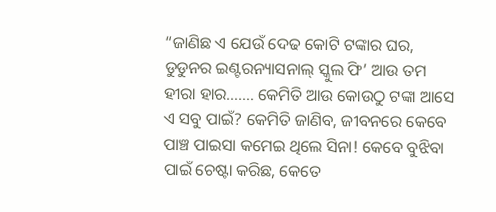“ଜାଣିଛ ଏ ଯେଉଁ ଦେଢ କୋଟି ଟଙ୍କାର ଘର, ଡୁଡୁନର ଇଣ୍ଟରନ୍ୟାସନାଲ୍ ସ୍କୁଲ ଫି’ ଆଉ ତମ ହୀରା ହାର……. କେମିତି ଆଉ କୋଉଠୁ ଟଙ୍କା ଆସେ ଏ ସବୁ ପାଇଁ? କେମିତି ଜାଣିବ, ଜୀବନରେ କେବେ ପାଞ୍ଚ ପାଇସା କମେଇ ଥିଲେ ସିନା! କେବେ ବୁଝିବା ପାଇଁ ଚେଷ୍ଟା କରିଛ, କେତେ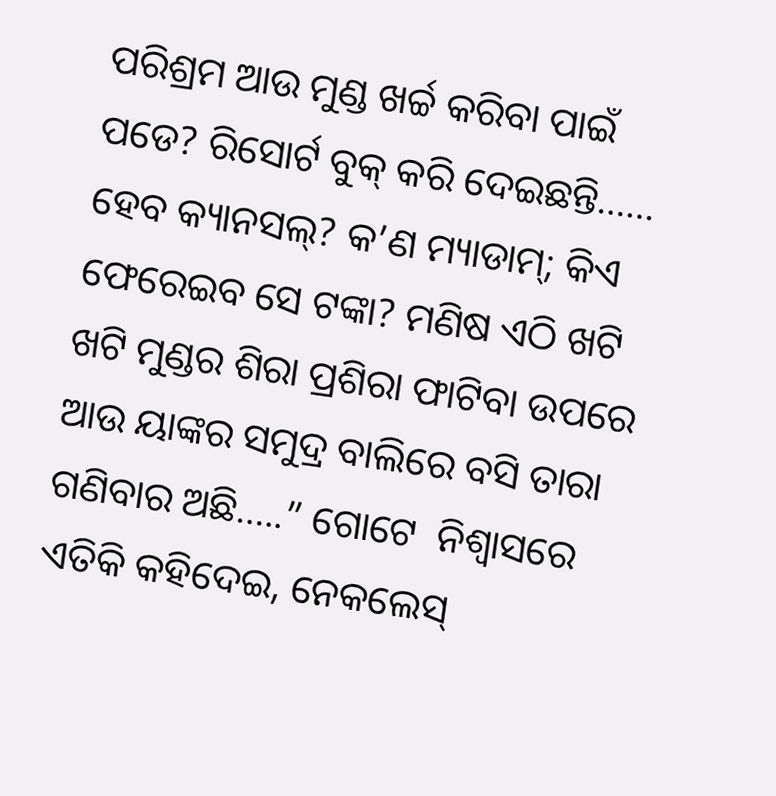ପରିଶ୍ରମ ଆଉ ମୁଣ୍ଡ ଖର୍ଚ୍ଚ କରିବା ପାଇଁ ପଡେ? ରିସୋର୍ଟ ବୁକ୍ କରି ଦେଇଛନ୍ତି…… ହେବ କ୍ୟାନସଲ୍? କ’ଣ ମ୍ୟାଡାମ୍; କିଏ ଫେରେଇବ ସେ ଟଙ୍କା? ମଣିଷ ଏଠି ଖଟି ଖଟି ମୁଣ୍ଡର ଶିରା ପ୍ରଶିରା ଫାଟିବା ଉପରେ ଆଉ ୟାଙ୍କର ସମୁଦ୍ର ବାଲିରେ ବସି ତାରା ଗଣିବାର ଅଛି…..” ଗୋଟେ  ନିଶ୍ୱାସରେ ଏତିକି କହିଦେଇ, ନେକଲେସ୍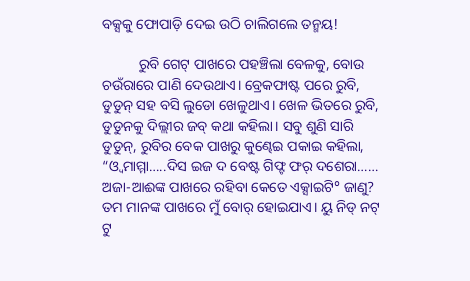ବକ୍ସକୁ ଫୋପାଡ଼ି ଦେଇ ଉଠି ଚାଲିଗଲେ ତନ୍ମୟ!

          ରୁବି ଗେଟ୍ ପାଖରେ ପହଞ୍ଚିଲା ବେଳକୁ, ବୋଉ ଚଉଁରାରେ ପାଣି ଦେଉଥାଏ। ବ୍ରେକଫାଷ୍ଟ ପରେ ରୁବି, ଡୁଡୁନ୍ ସହ ବସି ଲୁଡୋ ଖେଳୁଥାଏ। ଖେଳ ଭିତରେ ରୁବି, ଡୁଡୁନକୁ ଦିଲ୍ଲୀର ଜବ୍ କଥା କହିଲା। ସବୁ ଶୁଣି ସାରି ଡୁଡୁନ୍, ରୁବିର ବେକ ପାଖରୁ କୁଣ୍ଢେଇ ପକାଇ କହିଲା, “ଓ୍ବ ମାମ୍ମା…..ଦିସ ଇଜ ଦ ବେଷ୍ଟ ଗିଫ୍ଟ ଫର୍ ଦଶେରା…… ଅଜା-ଆଈଙ୍କ ପାଖରେ ରହିବା କେତେ ଏକ୍ସାଇଟି° ଜାଣୁ? ତମ ମାନଙ୍କ ପାଖରେ ମୁଁ ବୋର୍ ହୋଇଯାଏ। ୟୁ ନିଡ୍ ନଟ୍ ଟୁ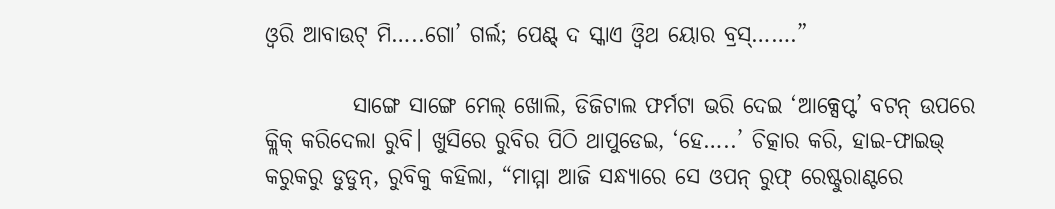ଓ୍ବରି ଆବାଉଟ୍ ମି…..ଗୋ’ ଗର୍ଲ; ପେଣ୍ଟ୍ ଦ ସ୍କାଏ ଓ୍ବିଥ ୟୋର ବ୍ରସ୍…….”

          ସାଙ୍ଗେ ସାଙ୍ଗେ ମେଲ୍ ଖୋଲି, ଡିଜିଟାଲ ଫର୍ମଟା ଭରି ଦେଇ ‘ଆକ୍ସେପ୍ଟ’ ବଟନ୍ ଉପରେ କ୍ଲିକ୍ କରିଦେଲା ରୁବି। ଖୁସିରେ ରୁବିର ପିଠି ଥାପୁଡେଇ, ‘ହେ…..’ ଚିତ୍କାର କରି, ହାଇ-ଫାଇଭ୍ କରୁକରୁ ଡୁଡୁନ୍, ରୁବିକୁ କହିଲା, “ମାମ୍ମା ଆଜି ସନ୍ଧ୍ୟାରେ ସେ ଓପନ୍ ରୁଫ୍ ରେଷ୍ଟୁରାଣ୍ଟରେ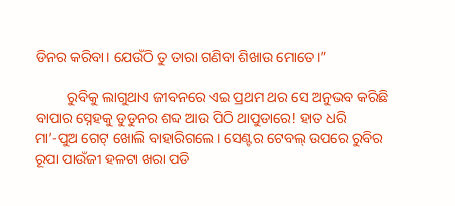ଡିନର କରିବା। ଯେଉଁଠି ତୁ ତାରା ଗଣିବା ଶିଖାଉ ମୋତେ।”

         ରୁବିକୁ ଲାଗୁଥାଏ ଜୀବନରେ ଏଇ ପ୍ରଥମ ଥର ସେ ଅନୁଭବ କରିଛି ବାପାର ସ୍ନେହକୁ ଡୁଡୁନର ଶବ୍ଦ ଆଉ ପିଠି ଥାପୁଡାରେ! ହାତ ଧରି ମା’-ପୁଅ ଗେଟ୍ ଖୋଲି ବାହାରିଗଲେ। ସେଣ୍ଟର ଟେବଲ୍ ଉପରେ ରୁବିର ରୂପା ପାଉଁଜୀ ହଳଟା ଖରା ପଡି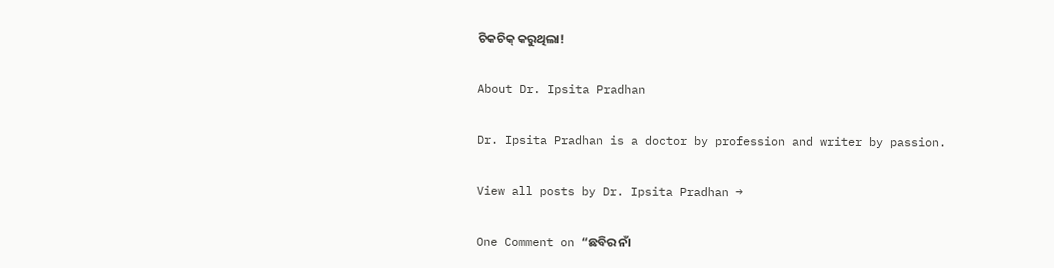ଚିକଚିକ୍ କରୁଥିଲା!

About Dr. Ipsita Pradhan

Dr. Ipsita Pradhan is a doctor by profession and writer by passion.

View all posts by Dr. Ipsita Pradhan →

One Comment on “ଛବିର ନାଁ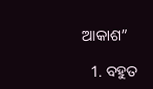ଆକାଶ”

  1. ବହୁତ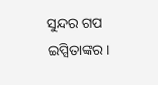ସୁନ୍ଦର ଗପ ଇପ୍ସିତାଙ୍କର।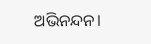ଅଭିନନ୍ଦନ।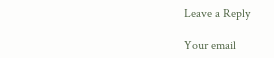Leave a Reply

Your email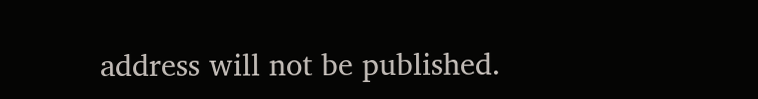address will not be published.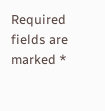Required fields are marked *